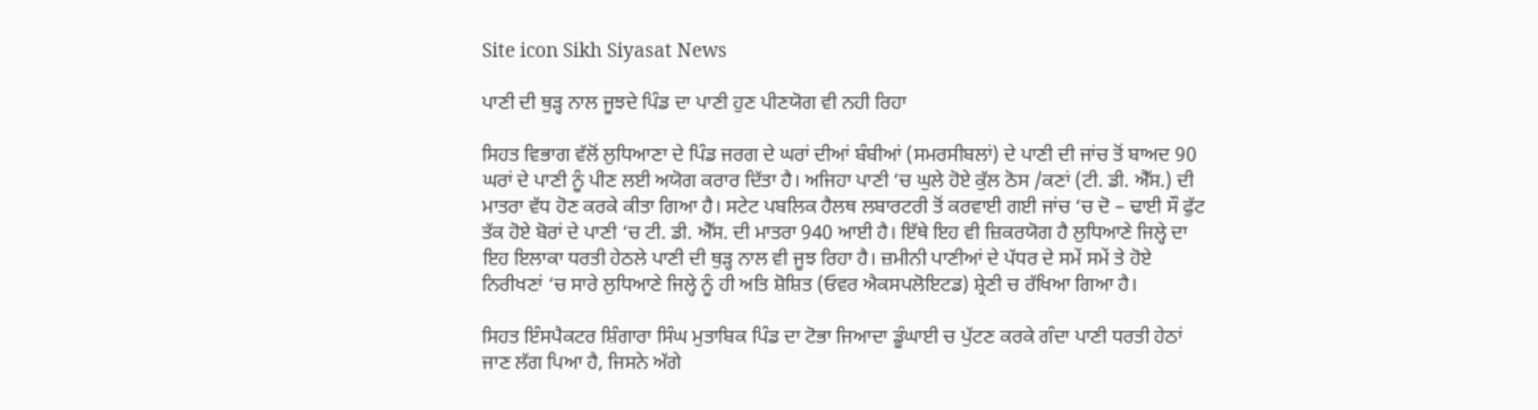Site icon Sikh Siyasat News

ਪਾਣੀ ਦੀ ਥੁੜ੍ਹ ਨਾਲ ਜੂਝਦੇ ਪਿੰਡ ਦਾ ਪਾਣੀ ਹੁਣ ਪੀਣਯੋਗ ਵੀ ਨਹੀ ਰਿਹਾ

ਸਿਹਤ ਵਿਭਾਗ ਵੱਲੋਂ ਲੁਧਿਆਣਾ ਦੇ ਪਿੰਡ ਜਰਗ ਦੇ ਘਰਾਂ ਦੀਆਂ ਬੰਬੀਆਂ (ਸਮਰਸੀਬਲਾਂ) ਦੇ ਪਾਣੀ ਦੀ ਜਾਂਚ ਤੋਂ ਬਾਅਦ 90 ਘਰਾਂ ਦੇ ਪਾਣੀ ਨੂੰ ਪੀਣ ਲਈ ਅਯੋਗ ਕਰਾਰ ਦਿੱਤਾ ਹੈ। ਅਜਿਹਾ ਪਾਣੀ ‘ਚ ਘੁਲੇ ਹੋਏ ਕੁੱਲ ਠੋਸ /ਕਣਾਂ (ਟੀ. ਡੀ. ਐੱਸ.) ਦੀ ਮਾਤਰਾ ਵੱਧ ਹੋਣ ਕਰਕੇ ਕੀਤਾ ਗਿਆ ਹੈ। ਸਟੇਟ ਪਬਲਿਕ ਹੈਲਥ ਲਬਾਰਟਰੀ ਤੋਂ ਕਰਵਾਈ ਗਈ ਜਾਂਚ ‘ਚ ਦੋ – ਢਾਈ ਸੌ ਫੁੱਟ ਤੱਕ ਹੋਏ ਬੋਰਾਂ ਦੇ ਪਾਣੀ ‘ਚ ਟੀ. ਡੀ. ਐੱਸ. ਦੀ ਮਾਤਰਾ 940 ਆਈ ਹੈ। ਇੱਥੇ ਇਹ ਵੀ ਜ਼ਿਕਰਯੋਗ ਹੈ ਲੁਧਿਆਣੇ ਜਿਲ੍ਹੇ ਦਾ ਇਹ ਇਲਾਕਾ ਧਰਤੀ ਹੇਠਲੇ ਪਾਣੀ ਦੀ ਥੁੜ੍ਹ ਨਾਲ ਵੀ ਜੂਝ ਰਿਹਾ ਹੈ। ਜ਼ਮੀਨੀ ਪਾਣੀਆਂ ਦੇ ਪੱਧਰ ਦੇ ਸਮੇਂ ਸਮੇਂ ਤੇ ਹੋਏ ਨਿਰੀਖਣਾਂ ‘ਚ ਸਾਰੇ ਲੁਧਿਆਣੇ ਜਿਲ੍ਹੇ ਨੂੰ ਹੀ ਅਤਿ ਸ਼ੋਸ਼ਿਤ (ਓਵਰ ਐਕਸਪਲੋਇਟਡ) ਸ਼੍ਰੇਣੀ ਚ ਰੱਖਿਆ ਗਿਆ ਹੈ।

ਸਿਹਤ ਇੰਸਪੈਕਟਰ ਸ਼ਿੰਗਾਰਾ ਸਿੰਘ ਮੁਤਾਬਿਕ ਪਿੰਡ ਦਾ ਟੋਭਾ ਜਿਆਦਾ ਡੂੰਘਾਈ ਚ ਪੁੱਟਣ ਕਰਕੇ ਗੰਦਾ ਪਾਣੀ ਧਰਤੀ ਹੇਠਾਂ ਜਾਣ ਲੱਗ ਪਿਆ ਹੈ, ਜਿਸਨੇ ਅੱਗੇ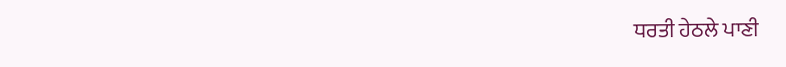ਧਰਤੀ ਹੇਠਲੇ ਪਾਣੀ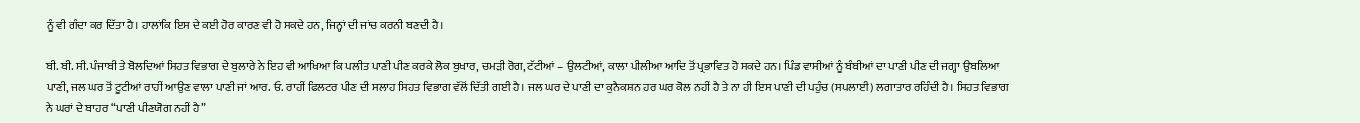ਨੂੰ ਵੀ ਗੰਦਾ ਕਰ ਦਿੱਤਾ ਹੈ। ਹਾਲਾਂਕਿ ਇਸ ਦੇ ਕਈ ਹੋਰ ਕਾਰਣ ਵੀ ਹੋ ਸਕਦੇ ਹਨ, ਜਿਨ੍ਹਾਂ ਦੀ ਜਾਂਚ ਕਰਨੀ ਬਣਦੀ ਹੈ।

ਬੀ. ਬੀ. ਸੀ. ਪੰਜਾਬੀ ਤੇ ਬੋਲਦਿਆਂ ਸਿਹਤ ਵਿਭਾਗ ਦੇ ਬੁਲਾਰੇ ਨੇ ਇਹ ਵੀ ਆਖਿਆ ਕਿ ਪਲੀਤ ਪਾਣੀ ਪੀਣ ਕਰਕੇ ਲੋਕ ਬੁਖਾਰ, ਚਮੜੀ ਰੋਗ, ਟੱਟੀਆਂ – ਉਲਟੀਆਂ, ਕਾਲਾ ਪੀਲੀਆ ਆਦਿ ਤੋਂ ਪ੍ਰਭਾਵਿਤ ਹੋ ਸਕਦੇ ਹਨ। ਪਿੰਡ ਵਾਸੀਆਂ ਨੂੰ ਬੰਬੀਆਂ ਦਾ ਪਾਣੀ ਪੀਣ ਦੀ ਜਗ੍ਹਾ ਉਬਲਿਆ ਪਾਣੀ, ਜਲ ਘਰ ਤੋਂ ਟੂਟੀਆਂ ਰਾਹੀਂ ਆਉਣ ਵਾਲਾ ਪਾਣੀ ਜਾਂ ਆਰ. ਓ. ਰਾਹੀਂ ਫਿਲਟਰ ਪੀਣ ਦੀ ਸਲਾਹ ਸਿਹਤ ਵਿਭਾਗ ਵੱਲੋਂ ਦਿੱਤੀ ਗਈ ਹੈ। ਜਲ ਘਰ ਦੇ ਪਾਣੀ ਦਾ ਕੁਨੈਕਸ਼ਨ ਹਰ ਘਰ ਕੋਲ ਨਹੀਂ ਹੈ ਤੇ ਨਾ ਹੀ ਇਸ ਪਾਣੀ ਦੀ ਪਹੁੰਚ (ਸਪਲਾਈ) ਲਗਾਤਾਰ ਰਹਿੰਦੀ ਹੈ। ਸਿਹਤ ਵਿਭਾਗ ਨੇ ਘਰਾਂ ਦੇ ਬਾਹਰ “ਪਾਣੀ ਪੀਣਯੋਗ ਨਹੀਂ ਹੈ”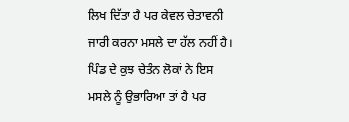ਲਿਖ ਦਿੱਤਾ ਹੈ ਪਰ ਕੇਵਲ ਚੇਤਾਵਨੀ ਜਾਰੀ ਕਰਨਾ ਮਸਲੇ ਦਾ ਹੱਲ ਨਹੀਂ ਹੈ। ਪਿੰਡ ਦੇ ਕੁਝ ਚੇਤੰਨ ਲੋਕਾਂ ਨੇ ਇਸ ਮਸਲੇ ਨੂੰ ਉਭਾਰਿਆ ਤਾਂ ਹੈ ਪਰ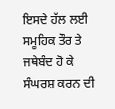ਇਸਦੇ ਹੱਲ ਲਈ ਸਮੂਹਿਕ ਤੌਰ ਤੇ ਜਥੇਬੰਦ ਹੋ ਕੇ ਸੰਘਰਸ਼ ਕਰਨ ਦੀ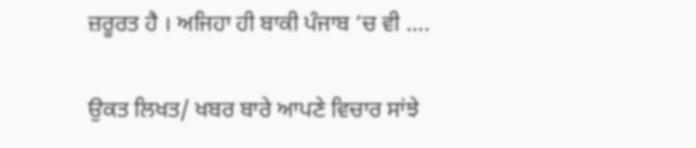ਜ਼ਰੂਰਤ ਹੈ । ਅਜਿਹਾ ਹੀ ਬਾਕੀ ਪੰਜਾਬ ‘ਚ ਵੀ ….

ਉਕਤ ਲਿਖਤ/ ਖਬਰ ਬਾਰੇ ਆਪਣੇ ਵਿਚਾਰ ਸਾਂਝੇ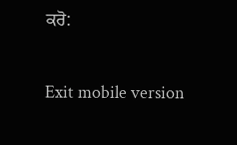ਕਰੋ:

Exit mobile version